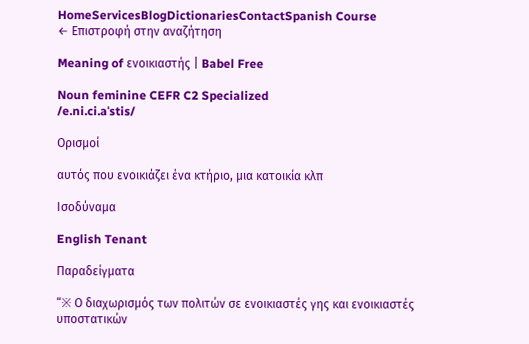HomeServicesBlogDictionariesContactSpanish Course
← Επιστροφή στην αναζήτηση

Meaning of ενοικιαστής | Babel Free

Noun feminine CEFR C2 Specialized
/e.ni.ci.aˈstis/

Ορισμοί

αυτός που ενοικιάζει ένα κτήριο, μια κατοικία κλπ

Ισοδύναμα

English Tenant

Παραδείγματα

“※ Ο διαχωρισμός των πολιτών σε ενοικιαστές γης και ενοικιαστές υποστατικών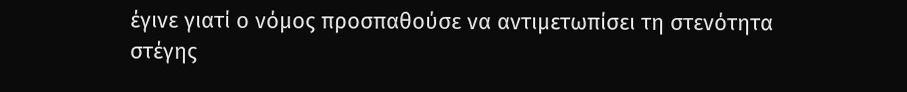έγινε γιατί ο νόμος προσπαθούσε να αντιμετωπίσει τη στενότητα στέγης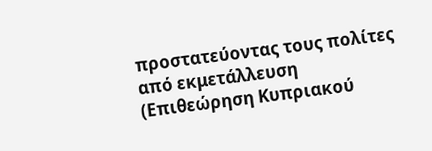προστατεύοντας τους πολίτες από εκμετάλλευση (Επιθεώρηση Κυπριακού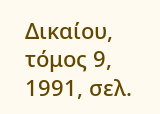Δικαίου, τόμος 9, 1991, σελ.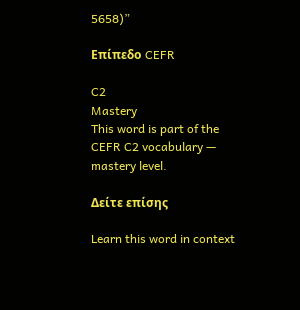5658)”

Επίπεδο CEFR

C2
Mastery
This word is part of the CEFR C2 vocabulary — mastery level.

Δείτε επίσης

Learn this word in context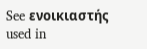See ενοικιαστής used in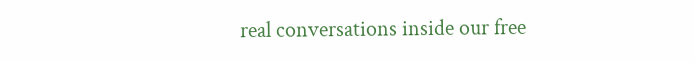real conversations inside our free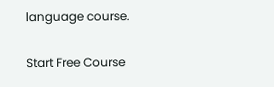language course.

Start Free Course